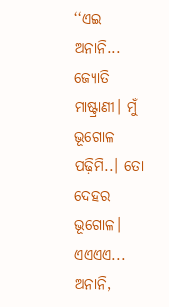‘‘ଏଇ ଅନାନି... ଜ୍ୟୋତି ମାଷ୍ଟ୍ରାଣୀ। ମୁଁ ଭୂଗୋଳ ପଢ଼ିମି..। ତୋ ଦେହର ଭୂଗୋଳ। ଏଏଏଏ... ଅନାନି,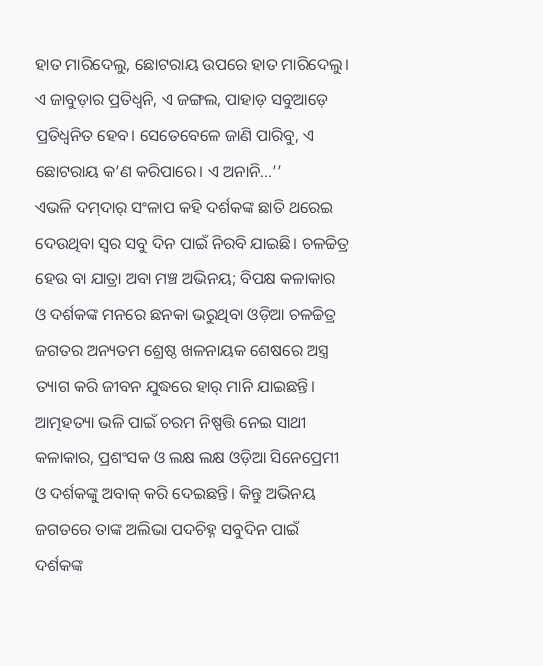ହାତ ମାରିଦେଲୁ, ଛୋଟରାୟ ଉପରେ ହାତ ମାରିଦେଲୁ। ଏ ଜାବୁଡ଼ାର ପ୍ରତିଧ୍ବନି, ଏ ଜଙ୍ଗଲ, ପାହାଡ଼ ସବୁଆଡ଼େ ପ୍ରତିଧ୍ବନିତ ହେବ। ସେତେବେଳେ ଜାଣି ପାରିବୁ, ଏ ଛୋଟରାୟ କ’ଣ କରିପାରେ। ଏ ଅନାନି...’’
ଏଭଳି ଦମ୍‌ଦାର୍‌ ସଂଳାପ କହି ଦର୍ଶକଙ୍କ ଛାତି ଥରେଇ ଦେଉଥିବା ସ୍ବର ସବୁ ଦିନ ପାଇଁ ନିରବି ଯାଇଛି। ଚଳଚ୍ଚିତ୍ର ହେଉ ବା ଯାତ୍ରା ଅବା ମଞ୍ଚ ଅଭିନୟ; ବିପକ୍ଷ କଳାକାର ଓ ଦର୍ଶକଙ୍କ ମନରେ ଛନକା ଭରୁଥିବା ଓଡ଼ିଆ ଚଳଚ୍ଚିତ୍ର ଜଗତର ଅନ୍ୟତମ ଶ୍ରେଷ୍ଠ ଖଳନାୟକ ଶେଷରେ ଅସ୍ତ୍ର ତ୍ୟାଗ କରି ଜୀବନ ଯୁଦ୍ଧରେ ହାର୍‌ ମାନି ଯାଇଛନ୍ତି। ଆତ୍ମହତ୍ୟା ଭଳି ପାଇଁ ଚରମ ନିଷ୍ପତ୍ତି ନେଇ ସାଥୀ କଳାକାର, ପ୍ରଶଂସକ ଓ ଲକ୍ଷ ଲକ୍ଷ ଓଡ଼ିଆ ସିନେ‌ପ୍ରେମୀ ଓ ଦର୍ଶକଙ୍କୁ ଅବାକ୍‌ କରି ଦେଇଛନ୍ତି। କିନ୍ତୁ ଅଭିନୟ ଜଗତରେ ତାଙ୍କ ଅଲିଭା ପଦଚିହ୍ନ ସବୁଦିନ ପାଇଁ ଦର୍ଶକଙ୍କ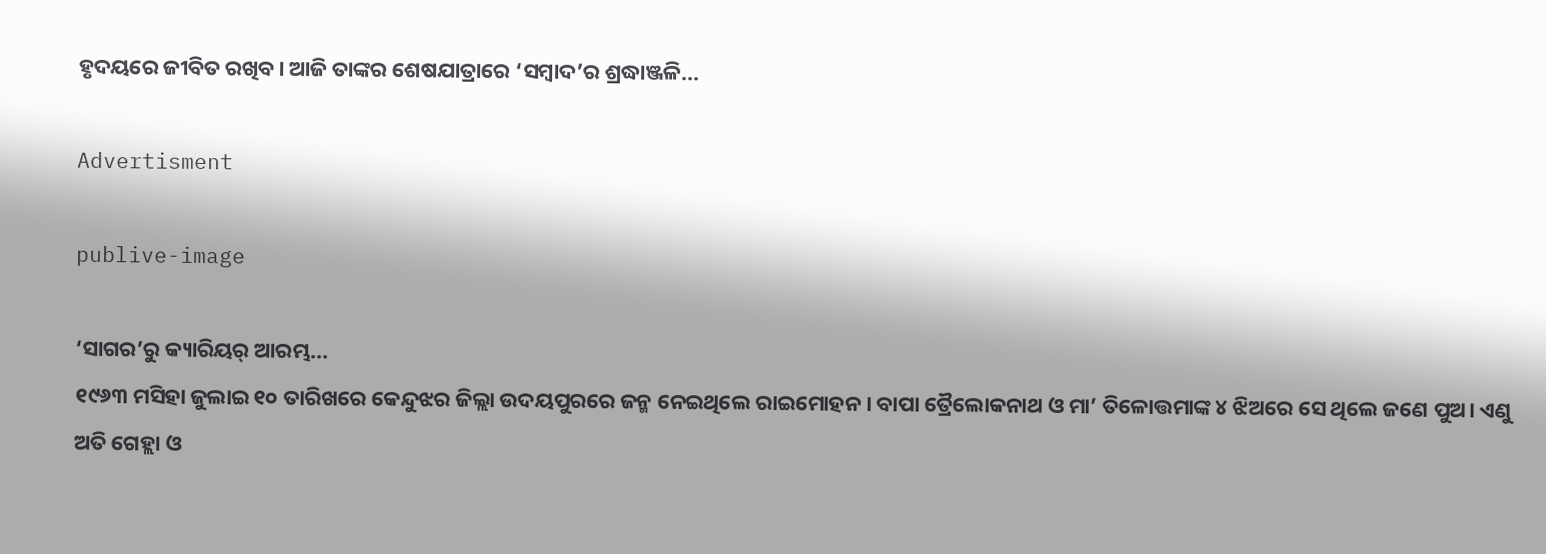ହୃଦୟରେ ଜୀବିତ ରଖିବ। ଆଜି ତାଙ୍କର ଶେଷଯାତ୍ରାରେ ‘ସମ୍ବାଦ’ର ଶ୍ରଦ୍ଧାଞ୍ଜଳି...

Advertisment

publive-image

‘ସାଗର’ରୁ କ୍ୟାରିୟର୍‌ ଆରମ୍ଭ...
୧୯୬୩ ମସିହା ଜୁଲାଇ ୧୦ ତାରିଖରେ କେନ୍ଦୁଝର ଜିଲ୍ଲା ଉଦୟପୁରରେ ଜନ୍ମ ନେଇଥିଲେ ରାଇମୋହନ। ବାପା ତ୍ରୈଲୋକନାଥ ଓ ମା’ ତିଳୋତ୍ତମାଙ୍କ ୪ ଝିଅରେ ସେ ଥିଲେ ଜଣେ ପୁଅ। ଏଣୁ ଅତି ଗେହ୍ଲା ଓ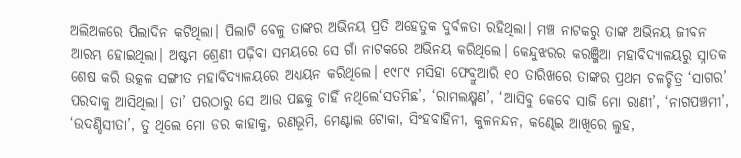ଅଲିଅଳରେ ପିଲାଦିନ କଟିଥିଲା। ପିଲାଟି ବେଳୁ ତାଙ୍କର ଅଭିନୟ ପ୍ରତି ଅହେତୁକ ଦୁର୍ବଳତା ରହିଥିଲା। ମଞ୍ଚ ନାଟକରୁ ତାଙ୍କ ଅଭିନୟ ଜୀବନ ଆରମ୍ଭ ହୋଇଥିଲା। ଅଷ୍ଟମ ଶ୍ରେଣୀ ପଢ଼ିବା ସମୟରେ ସେ ଗାଁ ନାଟକରେ ଅଭିନୟ କରିଥିଲେ। କେନ୍ଦୁଝରର କରଞ୍ଜିଆ ମହାବିଦ୍ୟାଳୟରୁ ସ୍ନାତକ ଶେଷ କରି ଉତ୍କଳ ସଙ୍ଗୀତ ମହାବିଦ୍ୟାଳୟରେ ଅଧ୍ୟୟନ କରିଥିଲେ। ୧୯୮୯ ମସିହା ଫେବ୍ରୁଆରି ୧୦ ତାରିଖରେ ତାଙ୍କର ପ୍ରଥମ ଚଳଚ୍ଚିତ୍ର ‘ସାଗର’ ପରଦାକୁ ଆସିଥିଲା। ତା’ ପରଠାରୁ ସେ ଆଉ ପଛକୁ ଚାହିଁ ନଥିଲେ‘ସତମିଛ’, ‘ରାମଲକ୍ଷ୍ମଣ’, ‘ଆସିବୁ କେବେ ସାଜି ମୋ ରାଣୀ’, ‘ନାଗପଞ୍ଚମୀ’, ‘ଉଦଣ୍ଡିସୀତା’, ତୁ ଥିଲେ ମୋ ଡର କାହାକୁ, ରଣଭୂମି, ମେଣ୍ଟାଲ ଟୋକା, ସିଂହବାହିନୀ, କୁଳନନ୍ଦନ, କଣ୍ଢେଇ ଆଖିରେ ଲୁହ,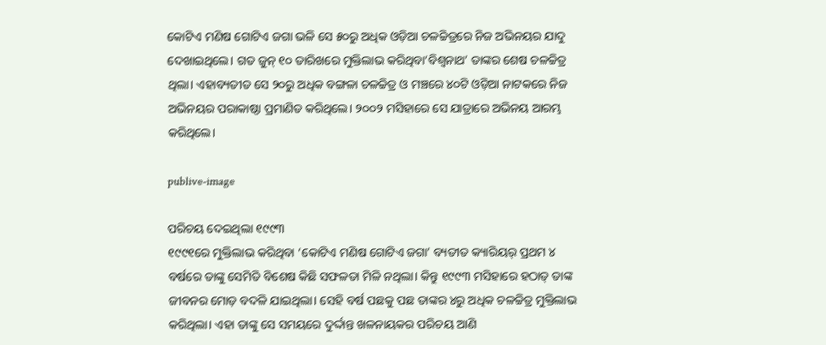କୋଟିଏ ମଣିଷ ଗୋଟିଏ ଜଗା ଭଳି ସେ ୫୦ରୁ ଅଧିକ ଓଡ଼ିଆ ଚଳଚ୍ଚିତ୍ରରେ ନିଜ ଅଭିନୟର ଯାଦୁ ଦେଖାଇଥିଲେ। ଗତ ଜୁନ୍‌ ୧୦ ତାରିଖରେ ମୁକ୍ତିଲାଭ କରିଥିବା‘ବିଶ୍ବନାଥ’ ତାଙ୍କର ଶେଷ ଚଳଚ୍ଚିତ୍ର ଥିଲା। ଏହାବ୍ୟତୀତ ସେ ୨୦ରୁ ଅଧିକ ବଙ୍ଗଳା ଚଳଚ୍ଚିତ୍ର ଓ ମଞ୍ଚରେ ୪୦ଟି ଓଡ଼ିଆ ନାଟକରେ ନିଜ ଅଭିନୟର ପରାକାଷ୍ଠା ପ୍ରମାଣିତ କରିଥିଲେ। ୨୦୦୨ ମସିହାରେ ସେ ଯାତ୍ରାରେ ଅଭିନୟ ଆରମ୍ଭ କରିଥିଲେ।

publive-image

ପରିଚୟ ଦେଇଥିଲା ୧୯୯୩
୧୯୯୧‌‌ରେ ମୁକ୍ତିଲାଭ କରିଥିବା ‘କୋଟିଏ ମଣିଷ ଗୋଟିଏ ଜଗା’ ବ୍ୟତୀତ କ୍ୟାରିୟର୍‌ ପ୍ରଥମ ୪ ବର୍ଷରେ ତାଙ୍କୁ ସେମିତି ବିଶେଷ କିଛି ସଫଳତା ମିଳି ନଥିଲା। କିନ୍ତୁ ୧୯୯୩ ମସିହାରେ ହଠାତ୍‌ ତାଙ୍କ ଜୀବନର ମୋଡ଼ ବଦଳି ଯାଇଥିଲା। ସେହି ବର୍ଷ ପଛକୁ ପଛ ତାଙ୍କର ୪ରୁ ଅଧିକ ଚଳଚ୍ଚିତ୍ର ମୁକ୍ତିଲାଭ କରିଥିଲା। ଏହା ତାଙ୍କୁ ସେ ସମୟରେ ଦୁର୍ଦ୍ଦାନ୍ତ ଖଳନାୟକର ପରିଚୟ ଆଣି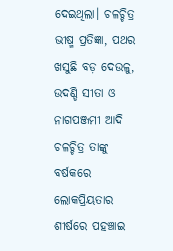ଦେଇଥିଲା। ଚଳଚ୍ଚିତ୍ର ଭୀଷ୍ମ ପ୍ରତିଜ୍ଞା, ପଥର ଖସୁଛି ବଡ଼ ଦେଉଳୁ, ଉଦଣ୍ଡି ସୀତା ଓ ନାଗପଞ୍ଜମୀ ଆଦି ଚଳଚ୍ଚିତ୍ର ତାଙ୍କୁ ବର୍ଷକରେ ଲୋକପ୍ରିୟତାର ଶୀର୍ଷରେ ପହଞ୍ଚାଇ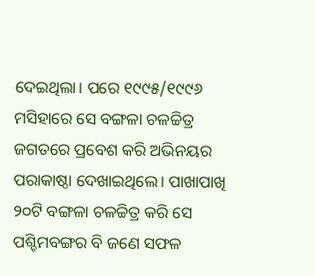ଦେଇଥିଲା। ପରେ ୧୯୯୫/୧୯୯୬ ମସିହାରେ ସେ ବଙ୍ଗଳା ଚଳଚ୍ଚିତ୍ର ଜଗତରେ ପ୍ରବେଶ କରି ଅଭିନୟର ପରାକାଷ୍ଠା ଦେଖାଇଥିଲେ। ପାଖାପାଖି ୨୦ଟି ବଙ୍ଗଳା ଚଳଚ୍ଚିତ୍ର କରି ସେ ପଶ୍ଚିମବଙ୍ଗର ବି ଜଣେ ସଫଳ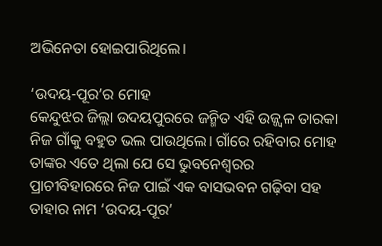ଅଭିନେତା ହୋଇପାରିଥିଲେ।

‘ଉଦୟ-ପୂର’ର ‌ମୋହ
କେନ୍ଦୁଝର ଜିଲ୍ଲା ଉଦୟପୁରରେ ଜନ୍ମିତ ଏହି ଉଜ୍ଜ୍ବଳ ତାରକା ନିଜ ଗାଁକୁ ବହୁତ ଭଲ ପାଉଥିଲେ। ଗାଁରେ ରହିବାର ମୋହ ତାଙ୍କର ଏତେ ଥିଲା ଯେ ସେ ଭୁବନେଶ୍ବରର ପ୍ରାଚୀବିହାରରେ ନିଜ ପାଇଁ ଏକ ବାସଭବନ ଗଢ଼ିବା ସହ ତାହାର ନାମ ‘ଉଦୟ-ପୂର’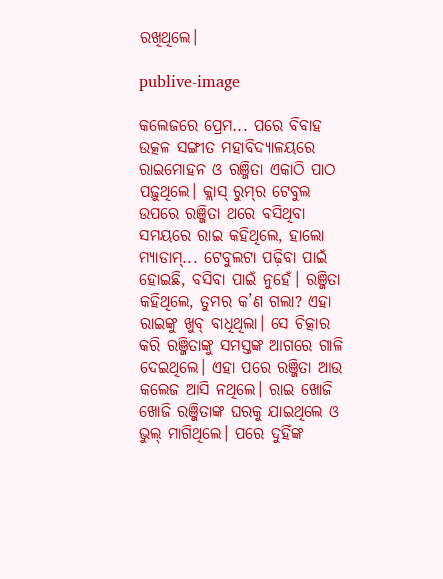ରଖିଥିଲେ।

publive-image

କଲେ‌ଜରେ ପ୍ରେମ... ପରେ ବିବାହ
ଉତ୍କଳ ସଙ୍ଗୀତ ମହାବିଦ୍ୟାଳୟରେ ରାଇମୋହନ ଓ ରଞ୍ଜିତା ଏକାଠି ପାଠ ପଢ଼ୁଥିଲେ। କ୍ଲାସ୍‌ ରୁମ୍‌ର ଟେବୁଲ ଉପରେ ରଞ୍ଜିତା ଥରେ ବସିଥିବା ସମୟରେ ରାଇ କହିଥିଲେ, ହାଲୋ ମ୍ୟାଡାମ୍‌... ଟେବୁଲଟା ପଢ଼ିବା ପାଇଁ ହୋଇଛି, ବସିବା ପାଇଁ ନୁହେଁ। ରଞ୍ଜିତା କହିଥିଲେ, ତୁମର କ’ଣ ଗଲା? ଏହା ରାଇଙ୍କୁ ଖୁବ୍‌ ବାଧିଥିଲା। ସେ ଚିତ୍କାର କରି ରଞ୍ଜିତାଙ୍କୁ ସମସ୍ତଙ୍କ ଆଗରେ ଗାଳି ଦେଇଥିଲେ। ଏହା ପରେ ରଞ୍ଜିତା ଆଉ କଲେଜ ଆସି ନଥିଲେ। ରାଇ ଖୋଜି ଖୋଜି ରଞ୍ଜିତାଙ୍କ ଘରକୁ ଯାଇଥିଲେ ଓ ଭୁଲ୍‌ ମାଗିଥିଲେ। ପରେ ଦୁହିଁଙ୍କ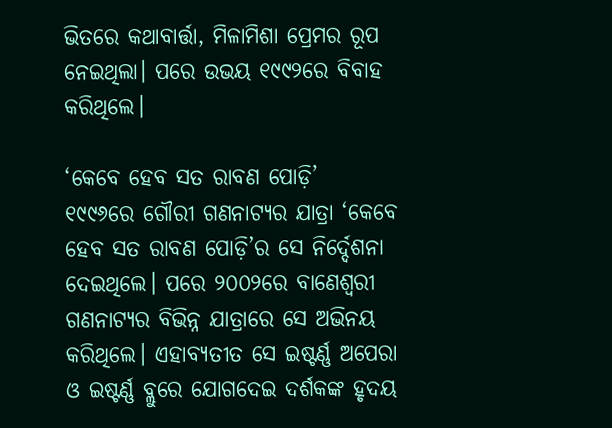ଭିତରେ କଥାବାର୍ତ୍ତା, ମିଳାମିଶା ପ୍ରେମର ରୂପ ନେଇଥିଲା। ପରେ ଉଭୟ ୧୯୯୨ରେ ବିବାହ କରିଥିଲେ।

‘କେବେ ହେବ ସତ ରାବଣ ପୋଡ଼ି’
୧୯୯୬ରେ ଗୌରୀ ଗଣନାଟ୍ୟର ଯାତ୍ରା ‘କେବେ ହେବ ସତ ରାବଣ ପୋଡ଼ି’ର ସେ ନିର୍ଦ୍ଦେଶନା ଦେଇଥିଲେ। ପରେ ୨୦୦୨ରେ ବାଣେଶ୍ବ‌ରୀ ଗଣନାଟ୍ୟର ବିଭିନ୍ନ ଯାତ୍ରାରେ ସେ ଅଭିନୟ କରିଥିଲେ। ଏହାବ୍ୟତୀତ ସେ ଇଷ୍ଟର୍ଣ୍ଣ ଅପେରା ଓ ଇଷ୍ଟର୍ଣ୍ଣ ବ୍ଲୁରେ ଯୋଗଦେଇ ଦର୍ଶକଙ୍କ ହୃଦୟ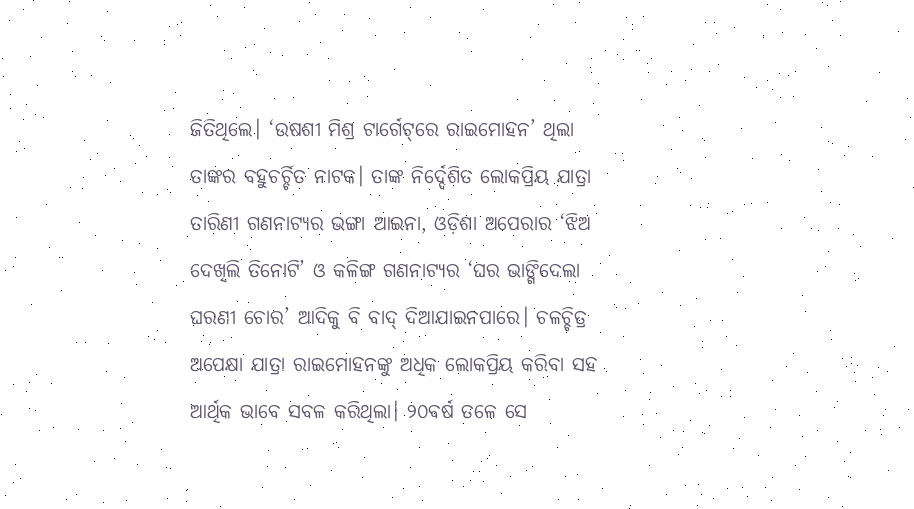ଜିତିଥିଲେ। ‘ଉଷଶୀ ମିଶ୍ର ଟାର୍ଗେଟ୍‌ରେ ରାଇମୋହନ’ ଥିଲା ତାଙ୍କର ବହୁଚର୍ଚ୍ଚିତ ନାଟକ। ତାଙ୍କ ନିର୍ଦ୍ଦେଶିତ ଲୋକପ୍ରିୟ ଯାତ୍ରା ତାରିଣୀ ଗଣନାଟ୍ୟର ଭଙ୍ଗା ଆଇନା, ଓଡ଼ିଶା ଅପେରାର ‘ଝିଅ ଦେଖିଲି ତିନୋଟି’ ଓ କଳିଙ୍ଗ ଗଣନାଟ୍ୟର ‘ଘର ଭାଙ୍ଗିଦେଲା ଘରଣୀ ଚୋର’ ଆଦିକୁ ବି ବାଦ୍‌ ଦିଆଯାଇନପାରେ। ଚଳଚ୍ଚିତ୍ର ଅପେକ୍ଷା ଯାତ୍ରା ରାଇମୋହନଙ୍କୁ ଅଧିକ ଲୋକପ୍ରିୟ କରିବା ସହ ଆର୍ଥିକ ଭାବେ ସବଳ କରିଥିଲା। ୨୦ବର୍ଷ ତଳେ ସେ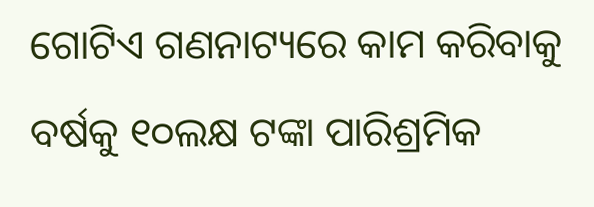ଗୋଟିଏ ଗଣନାଟ୍ୟରେ କାମ କରିବାକୁ ବର୍ଷକୁ ୧୦ଲକ୍ଷ ଟଙ୍କା ପାରିଶ୍ରମିକ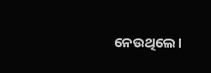ନେଉଥିଲେ।